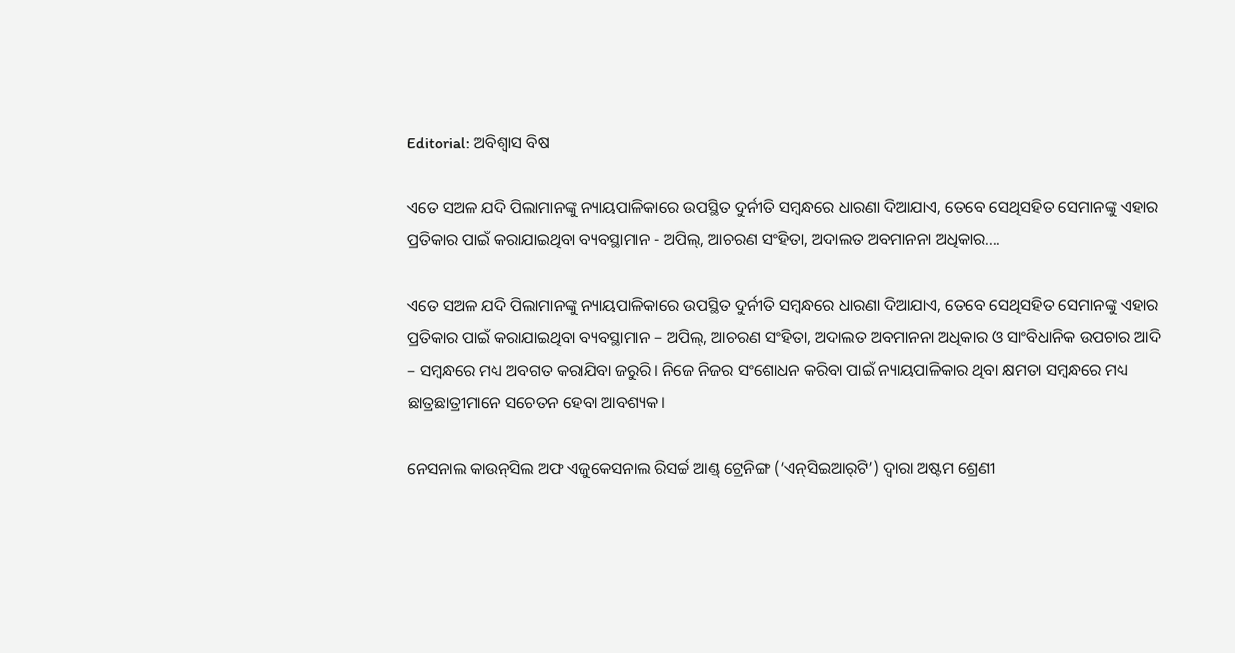Editorial: ଅବିଶ୍ବାସ ବିଷ

ଏତେ ସଅଳ ଯଦି ପିଲାମାନଙ୍କୁ ନ୍ୟାୟପାଳିକାରେ ଉପସ୍ଥିତ ଦୁର୍ନୀତି ସମ୍ବନ୍ଧରେ ଧାରଣା ଦିଆଯାଏ, ତେବେ ସେଥିସହିତ ସେମାନଙ୍କୁ ଏହାର ପ୍ରତିକାର ପାଇଁ କରାଯାଇଥିବା ବ୍ୟବସ୍ଥାମାନ - ଅପିଲ୍, ଆଚରଣ ସଂହିତା, ଅଦାଲତ ଅବମାନନା ଅଧିକାର....

ଏତେ ସଅଳ ଯଦି ପିଲାମାନଙ୍କୁ ନ୍ୟାୟପାଳିକାରେ ଉପସ୍ଥିତ ଦୁର୍ନୀତି ସମ୍ବନ୍ଧରେ ଧାରଣା ଦିଆଯାଏ, ତେବେ ସେଥିସହିତ ସେମାନଙ୍କୁ ଏହାର ପ୍ରତିକାର ପାଇଁ କରାଯାଇଥିବା ବ୍ୟବସ୍ଥାମାନ – ଅପିଲ୍, ଆଚରଣ ସଂହିତା, ଅଦାଲତ ଅବମାନନା ଅଧିକାର ଓ ସାଂବିଧାନିକ ଉପଚାର ଆଦି – ସମ୍ବନ୍ଧରେ ମଧ୍ୟ ଅବଗତ କରାଯିବା ଜରୁରି। ନିଜେ ନିଜର ସଂଶୋଧନ କରିବା ପାଇଁ ନ୍ୟାୟପାଳିକାର ଥିବା କ୍ଷମତା ସମ୍ବନ୍ଧରେ ମଧ୍ୟ ଛାତ୍ରଛାତ୍ରୀମାନେ ସଚେତନ ହେବା ଆବଶ୍ୟକ।

ନେସନାଲ କାଉନ୍‌ସିଲ ଅଫ ଏଜୁକେସନାଲ ରିସର୍ଚ୍ଚ ଆଣ୍ଡ୍ ଟ୍ରେନିଙ୍ଗ (‘ଏନ୍‌ସିଇଆର୍‌ଟି’) ଦ୍ବାରା ଅଷ୍ଟମ ଶ୍ରେଣୀ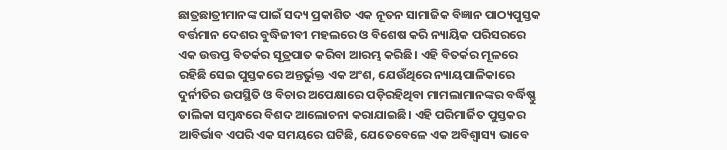ଛାତ୍ରଛାତ୍ରୀମାନଙ୍କ ପାଇଁ ସଦ୍ୟ ପ୍ରକାଶିତ ଏକ ନୂତନ ସାମାଜିକ ବିଜ୍ଞାନ ପାଠ୍ୟପୁସ୍ତକ ବର୍ତ୍ତମାନ ଦେଶର ବୁଦ୍ଧିଜୀବୀ ମହଲରେ ଓ ବିଶେଷ କରି ନ୍ୟାୟିକ ପରିସରରେ ଏକ ଉତ୍ତପ୍ତ ବିତର୍କର ସୂତ୍ରପାତ କରିବା ଆରମ୍ଭ କରିଛି। ଏହି ବିତର୍କର ମୂଳରେ ରହିଛି ସେଇ ପୁସ୍ତକରେ ଅନ୍ତର୍ଭୁକ୍ତ ଏକ ଅଂଶ, ଯେଉଁଥିରେ ନ୍ୟାୟପାଳିକାରେ ଦୁର୍ନୀତିର ଉପସ୍ଥିତି ଓ ବିଚାର ଅପେକ୍ଷାରେ ପଡ଼ିରହିଥିବା ମାମଲାମାନଙ୍କର ବର୍ଦ୍ଧିଷ୍ଣୁ ତାଲିକା ସମ୍ବନ୍ଧରେ ବିଶଦ ଆଲୋଚନା କରାଯାଇଛି। ଏହି ପରିମାର୍ଜିତ ପୁସ୍ତକର ଆବିର୍ଭାବ ଏପରି ଏକ ସମୟରେ ଘଟିଛି, ଯେତେବେଳେ ଏକ ଅବିଶ୍ବାସ୍ୟ ଭାବେ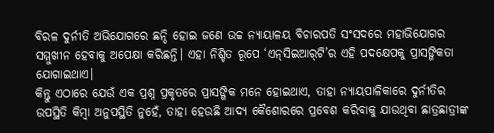ବିରଳ ଦୁର୍ନୀତି ଅଭିଯୋଗରେ ଛନ୍ଦି ହୋଇ ଜଣେ ଉଚ୍ଚ ନ୍ୟାୟାଳୟ ବିଚାରପତି ସଂସଦରେ ମହାଭିଯୋଗର ସମ୍ମୁଖୀନ ହେବାକୁ ଅପେକ୍ଷା କରିଛନ୍ତି। ଏହା ନିଶ୍ଚିତ ରୂପେ ‘ଏନ୍‌ସିଇଆର୍‌ଟି’ର ଏହି ପଦକ୍ଷେପକୁ ପ୍ରାସଙ୍ଗିକତା ଯୋଗାଇଥାଏ।
କିନ୍ତୁ ଏଠାରେ ଯେଉଁ ଏକ ପ୍ରଶ୍ନ ପ୍ରକୃତରେ ପ୍ରାସଙ୍ଗିକ ମନେ ହୋଇଥାଏ, ତାହା ନ୍ୟାୟପାଳିକାରେ ଦୁର୍ନୀତିର ଉପସ୍ଥିତି କିମ୍ବା ଅନୁପସ୍ଥିତି ନୁହେଁ, ତାହା ହେଉଛି ଆଦ୍ୟ କୈଶୋରରେ ପ୍ରବେଶ କରିବାକୁ ଯାଉଥିବା ଛାତ୍ରଛାତ୍ରୀଙ୍କ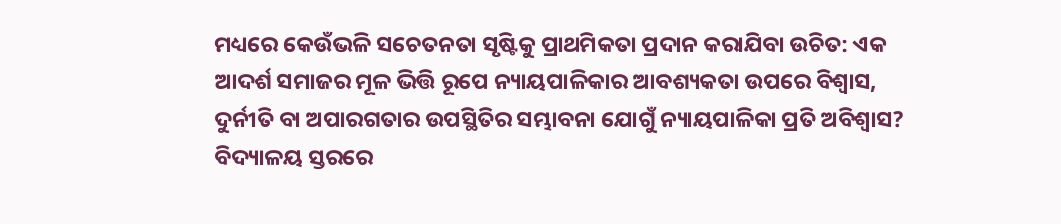ମଧ୍ୟରେ କେଉଁଭଳି ସଚେତନତା ସୃଷ୍ଟିକୁ ପ୍ରାଥମିକତା ପ୍ରଦାନ କରାଯିବା ଉଚିତ: ଏକ ଆଦର୍ଶ ସମାଜର ମୂଳ ଭିତ୍ତି ରୂପେ ନ୍ୟାୟପାଳିକାର ଆବଶ୍ୟକତା ଉପରେ ବିଶ୍ବାସ, ଦୁର୍ନୀତି ବା ଅପାରଗତାର ଉପସ୍ଥିତିର ସମ୍ଭାବନା ଯୋଗୁଁ ନ୍ୟାୟପାଳିକା ପ୍ରତି ଅବିଶ୍ବାସ?
ବିଦ୍ୟାଳୟ ସ୍ତରରେ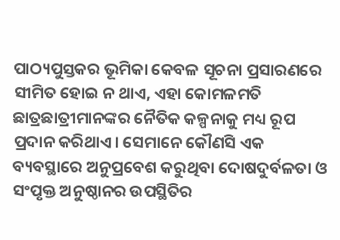ପାଠ୍ୟପୁସ୍ତକର ଭୂମିକା କେବଳ ସୂଚନା ପ୍ରସାରଣରେ ସୀମିତ ହୋଇ ନ ଥାଏ, ଏହା କୋମଳମତି ଛାତ୍ରଛାତ୍ରୀମାନଙ୍କର ନୈତିକ କଳ୍ପନାକୁ ମଧ୍ୟ ରୂପ ପ୍ରଦାନ କରିଥାଏ। ସେମାନେ କୌଣସି ଏକ ବ୍ୟବସ୍ଥାରେ ଅନୁପ୍ରବେଶ କରୁଥିବା ଦୋଷଦୁର୍ବଳତା ଓ ସଂପୃକ୍ତ ଅନୁଷ୍ଠାନର ଉପସ୍ଥିତିର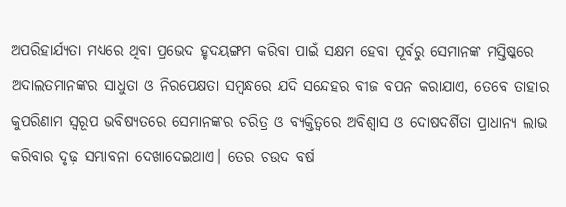ଅପରିହାର୍ଯ୍ୟତା ମଧ୍ୟରେ ଥିବା ପ୍ରଭେଦ ହୃଦୟଙ୍ଗମ କରିବା ପାଇଁ ସକ୍ଷମ ହେବା ପୂର୍ବରୁ ସେମାନଙ୍କ ମସ୍ତିଷ୍କରେ ଅଦାଲତମାନଙ୍କର ସାଧୁତା ଓ ନିରପେକ୍ଷତା ସମ୍ବନ୍ଧରେ ଯଦି ସନ୍ଦେହର ବୀଜ ବପନ କରାଯାଏ, ତେବେ ତାହାର କୁପରିଣାମ ସ୍ବରୂପ ଭବିଷ୍ୟତରେ ସେମାନଙ୍କର ଚରିତ୍ର ଓ ବ୍ୟକ୍ତିତ୍ବରେ ଅବିଶ୍ବାସ ଓ ଦୋଷଦର୍ଶିତା ପ୍ରାଧାନ୍ୟ ଲାଭ କରିବାର ଦୃଢ଼ ସମ୍ଭାବନା ଦେଖାଦେଇଥାଏ। ତେର ଚଉଦ ବର୍ଷ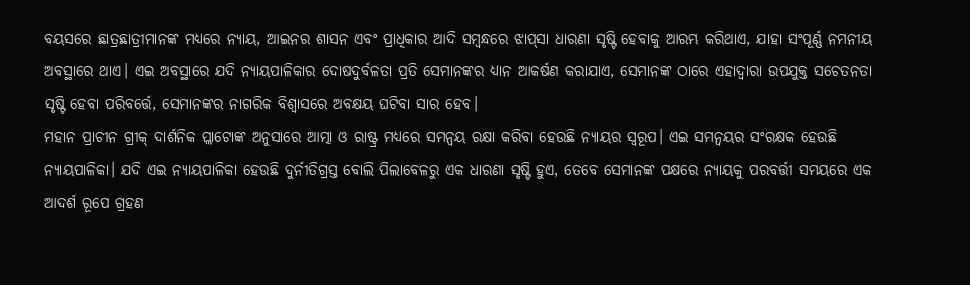ବୟସରେ ଛାତ୍ରଛାତ୍ରୀମାନଙ୍କ ମଧ୍ୟରେ ନ୍ୟାୟ, ଆଇନର ଶାସନ ଏବଂ ପ୍ରାଧିକାର ଆଦି ସମ୍ବନ୍ଧରେ ଝାପ୍‌ସା ଧାରଣା ସୃଷ୍ଟି ହେବାକୁ ଆରମ୍ଭ କରିଥାଏ, ଯାହା ସଂପୂର୍ଣ୍ଣ ନମନୀୟ ଅବସ୍ଥାରେ ଥାଏ। ଏଇ ଅବସ୍ଥାରେ ଯଦି ନ୍ୟାୟପାଳିକାର ଦୋଷଦୁର୍ବଳତା ପ୍ରତି ସେମାନଙ୍କର ଧ୍ୟାନ ଆକର୍ଷଣ କରାଯାଏ, ସେମାନଙ୍କ ଠାରେ ଏହାଦ୍ବାରା ଉପଯୁକ୍ତ ସଚେତନତା ସୃଷ୍ଟି ହେବା ପରିବର୍ତ୍ତେ, ସେମାନଙ୍କର ନାଗରିକ ବିଶ୍ବାସରେ ଅବକ୍ଷୟ ଘଟିବା ସାର ହେବ।
ମହାନ ପ୍ରାଚୀନ ଗ୍ରୀକ୍ ଦାର୍ଶନିକ ପ୍ଲାଟୋଙ୍କ ଅନୁସାରେ ଆତ୍ମା ଓ ରାଷ୍ଟ୍ର ମଧ୍ୟରେ ସମନ୍ବୟ ରକ୍ଷା କରିବା ହେଉଛି ନ୍ୟାୟର ସ୍ବରୂପ। ଏଇ ସମନ୍ବୟର ସଂରକ୍ଷକ ହେଉଛି ନ୍ୟାୟପାଳିକା। ଯଦି ଏଇ ନ୍ୟାୟପାଳିକା ହେଉଛି ଦୁର୍ନୀତିଗ୍ରସ୍ତ ବୋଲି ପିଲାବେଳରୁ ଏକ ଧାରଣା ସୃଷ୍ଟି ହୁଏ, ତେବେ ସେମାନଙ୍କ ପକ୍ଷରେ ନ୍ୟାୟକୁ ପରବର୍ତ୍ତୀ ସମୟରେ ଏକ ଆଦର୍ଶ ରୂପେ ଗ୍ରହଣ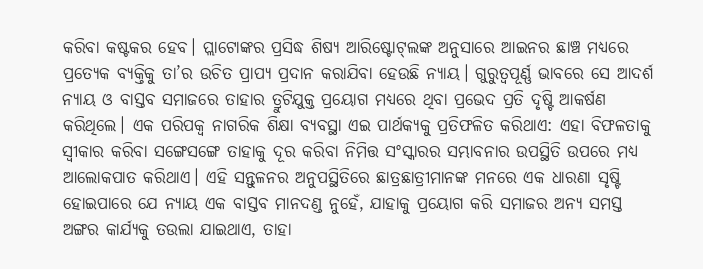କରିବା କଷ୍ଟକର ହେବ। ପ୍ଲାଟୋଙ୍କର ପ୍ରସିଦ୍ଧ ଶିଷ୍ୟ ଆରିଷ୍ଟୋଟ୍‌ଲଙ୍କ ଅନୁସାରେ ଆଇନର ଛାଞ୍ଚ ମଧ୍ୟରେ ପ୍ରତ୍ୟେକ ବ୍ୟକ୍ତିକୁ ତା’ର ଉଚିତ ପ୍ରାପ୍ୟ ପ୍ରଦାନ କରାଯିବା ହେଉଛି ନ୍ୟାୟ। ଗୁରୁତ୍ବପୂର୍ଣ୍ଣ ଭାବରେ ସେ ଆଦର୍ଶ ନ୍ୟାୟ ଓ ବାସ୍ତବ ସମାଜରେ ତାହାର ତ୍ରୁଟିଯୁକ୍ତ ପ୍ରୟୋଗ ମଧ୍ୟରେ ଥିବା ପ୍ରଭେଦ ପ୍ରତି ଦୃଷ୍ଟି ଆକର୍ଷଣ କରିଥିଲେ। ଏକ ପରିପକ୍ବ ନାଗରିକ ଶିକ୍ଷା ବ୍ୟବସ୍ଥା ଏଇ ପାର୍ଥକ୍ୟକୁ ପ୍ରତିଫଳିତ କରିଥାଏ: ଏହା ବିଫଳତାକୁ ସ୍ବୀକାର କରିବା ସଙ୍ଗେସଙ୍ଗେ ତାହାକୁ ଦୂର କରିବା ନିମିତ୍ତ ସଂସ୍କାରର ସମ୍ଭାବନାର ଉପସ୍ଥିତି ଉପରେ ମଧ୍ୟ ଆଲୋକପାତ କରିଥାଏ। ଏହି ସନ୍ତୁଳନର ଅନୁପସ୍ଥିତିରେ ଛାତ୍ରଛାତ୍ରୀମାନଙ୍କ ମନରେ ଏକ ଧାରଣା ସୃଷ୍ଟି ହୋଇପାରେ ଯେ ନ୍ୟାୟ ଏକ ବାସ୍ତବ ମାନଦଣ୍ଡ ନୁହେଁ, ଯାହାକୁ ପ୍ରୟୋଗ କରି ସମାଜର ଅନ୍ୟ ସମସ୍ତ ଅଙ୍ଗର କାର୍ଯ୍ୟକୁ ତଉଲା ଯାଇଥାଏ, ତାହା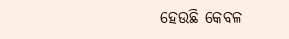ହେଉଛି କେବଳ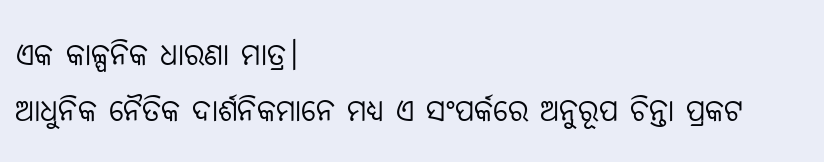ଏକ କାଳ୍ପନିକ ଧାରଣା ମାତ୍ର।
ଆଧୁନିକ ନୈତିକ ଦାର୍ଶନିକମାନେ ମଧ୍ୟ ଏ ସଂପର୍କରେ ଅନୁରୂପ ଚିନ୍ତା ପ୍ରକଟ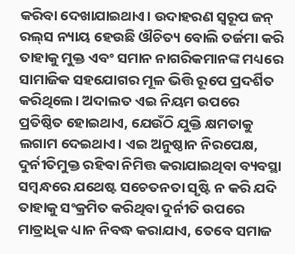କରିବା ଦେଖାଯାଇଥାଏ। ଉଦାହରଣ ସ୍ବରୂପ ଜନ୍ ରଲ୍‌ସ ନ୍ୟାୟ ହେଉଛି ଔଚିତ୍ୟ ବୋଲି ତର୍ଜମା କରି ତାହାକୁ ମୁକ୍ତ ଏବଂ ସମାନ ନାଗରିକମାନଙ୍କ ମଧ୍ୟରେ ସାମାଜିକ ସହଯୋଗର ମୂଳ ଭିତ୍ତି ରୂପେ ପ୍ରଦର୍ଶିତ କରିଥିଲେ। ଅଦାଲତ ଏଇ ନିୟମ ଉପରେ ପ୍ରତିଷ୍ଠିତ ହୋଇଥାଏ, ଯେଉଁଠି ଯୁକ୍ତି କ୍ଷମତାକୁ ଲଗାମ ଦେଇଥାଏ। ଏଇ ଅନୁଷ୍ଠାନ ନିରପେକ୍ଷ, ଦୁର୍ନୀତିମୁକ୍ତ ରହିବା ନିମିତ୍ତ କରାଯାଇଥିବା ବ୍ୟବସ୍ଥା ସମ୍ବନ୍ଧରେ ଯଥେଷ୍ଟ ସଚେତନତା ସୃଷ୍ଟି ନ କରି ଯଦି ତାହାକୁ ସଂକ୍ରମିତ କରିଥିବା ଦୁର୍ନୀତି ଉପରେ ମାତ୍ରାଧିକ ଧ୍ୟାନ ନିବଦ୍ଧ କରାଯାଏ, ତେବେ ସମାଜ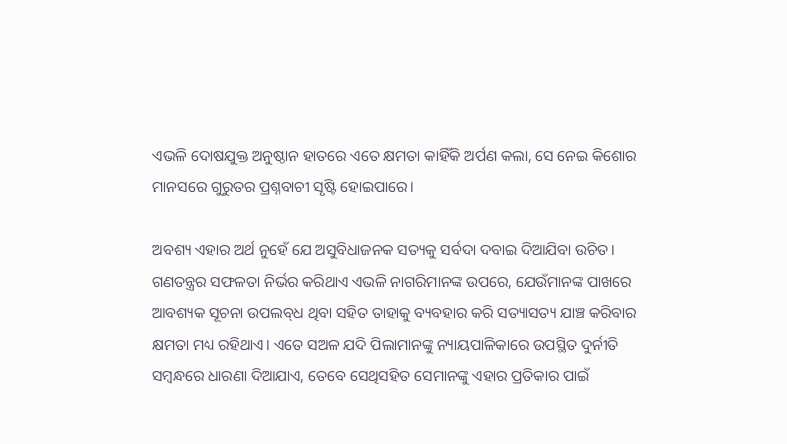ଏଭଳି ଦୋଷଯୁକ୍ତ ଅନୁଷ୍ଠାନ ହାତରେ ଏତେ କ୍ଷମତା କାହିଁକି ଅର୍ପଣ କଲା, ସେ ନେଇ କିଶୋର ମାନସରେ ଗୁରୁତର ପ୍ରଶ୍ନବାଚୀ ସୃଷ୍ଟି ହୋଇପାରେ।

ଅବଶ୍ୟ ଏହାର ଅର୍ଥ ନୁହେଁ ଯେ ଅସୁବିଧାଜନକ ସତ୍ୟକୁ ସର୍ବଦା ଦବାଇ ଦିଆଯିବା ଉଚିତ। ଗଣତନ୍ତ୍ରର ସଫଳତା ନିର୍ଭର କରିଥାଏ ଏଭଳି ନାଗରିମାନଙ୍କ ଉପରେ, ଯେଉଁମାନଙ୍କ ପାଖରେ ଆବଶ୍ୟକ ସୂଚନା ଉପଲବ୍‌ଧ ଥିବା ସହିତ ତାହାକୁ ବ୍ୟବହାର କରି ସତ୍ୟାସତ୍ୟ ଯାଞ୍ଚ କରିବାର କ୍ଷମତା ମଧ୍ୟ ରହିଥାଏ। ଏତେ ସଅଳ ଯଦି ପିଲାମାନଙ୍କୁ ନ୍ୟାୟପାଳିକାରେ ଉପସ୍ଥିତ ଦୁର୍ନୀତି ସମ୍ବନ୍ଧରେ ଧାରଣା ଦିଆଯାଏ, ତେବେ ସେଥିସହିତ ସେମାନଙ୍କୁ ଏହାର ପ୍ରତିକାର ପାଇଁ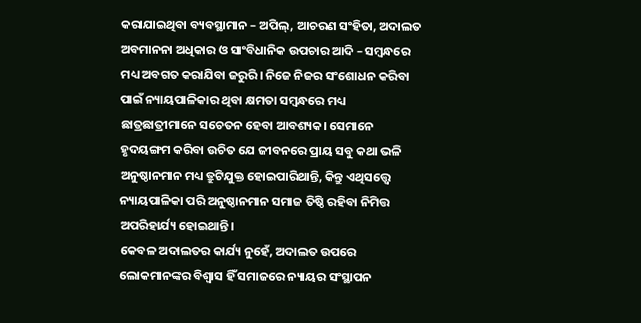କରାଯାଇଥିବା ବ୍ୟବସ୍ଥାମାନ – ଅପିଲ୍, ଆଚରଣ ସଂହିତା, ଅଦାଲତ ଅବମାନନା ଅଧିକାର ଓ ସାଂବିଧାନିକ ଉପଚାର ଆଦି – ସମ୍ବନ୍ଧରେ ମଧ୍ୟ ଅବଗତ କରାଯିବା ଜରୁରି। ନିଜେ ନିଜର ସଂଶୋଧନ କରିବା ପାଇଁ ନ୍ୟାୟପାଳିକାର ଥିବା କ୍ଷମତା ସମ୍ବନ୍ଧରେ ମଧ୍ୟ ଛାତ୍ରଛାତ୍ରୀମାନେ ସଚେତନ ହେବା ଆବଶ୍ୟକ। ସେମାନେ ହୃଦୟଙ୍ଗମ କରିବା ଉଚିତ ଯେ ଜୀବନରେ ପ୍ରାୟ ସବୁ କଥା ଭଳି ଅନୁଷ୍ଠାନମାନ ମଧ୍ୟ ତ୍ରୁଟିଯୁକ୍ତ ହୋଇପାରିଥାନ୍ତି, କିନ୍ତୁ ଏଥିସତ୍ତ୍ବେ ନ୍ୟା‌ୟପାଳିକା ପରି ଅନୁଷ୍ଠାନମାନ ସମାଜ ତିଷ୍ଠି ରହିବା ନିମିତ୍ତ ଅପରିହାର୍ଯ୍ୟ ହୋଇଥାନ୍ତି।
କେବଳ ଅଦାଲତର କାର୍ଯ୍ୟ ନୁହେଁ, ଅଦାଲତ ଉପରେ ଲୋକମାନଙ୍କର ବିଶ୍ବାସ ହିଁ ସମାଜରେ ନ୍ୟାୟର ସଂସ୍ଥାପନ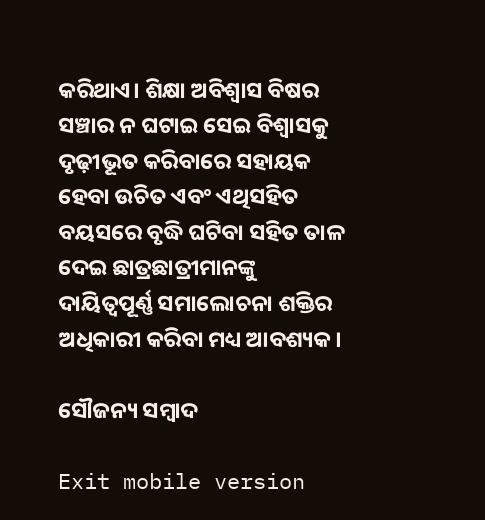କରିଥାଏ। ଶିକ୍ଷା ଅବିଶ୍ବାସ ବିଷର ସଞ୍ଚାର ନ ଘଟାଇ ସେଇ ବିଶ୍ବାସକୁ ଦୃଢ଼ୀଭୂତ କରିବାରେ ସହାୟକ ହେବା ଉଚିତ ଏବଂ ଏଥିସହିତ ବୟସରେ ବୃଦ୍ଧି ଘଟିବା ସହିତ ତାଳ ଦେଇ ଛାତ୍ରଛାତ୍ରୀମାନଙ୍କୁ ଦାୟିତ୍ବପୂର୍ଣ୍ଣ ସମାଲୋଚନା ଶକ୍ତିର ଅଧିକାରୀ କରିବା ମଧ୍ୟ ଆବଶ୍ୟକ।

ସୌଜନ୍ୟ ସମ୍ବାଦ

Exit mobile version